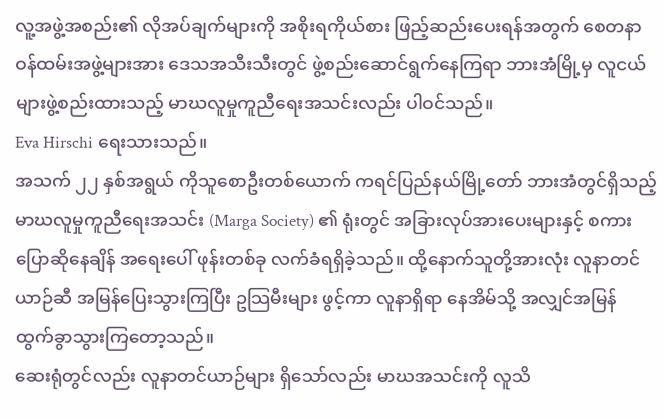လူ့အဖွဲ့အစည်း၏ လိုအပ်ချက်များကို အစိုးရကိုယ်စား ဖြည့်ဆည်းပေးရန်အတွက် စေတနာဝန်ထမ်းအဖွဲ့များအား ဒေသအသီးသီးတွင် ဖွဲ့စည်းဆောင်ရွက်နေကြရာ ဘားအံမြို့မှ လူငယ်များဖွဲ့စည်းထားသည့် မာဃလူမှုကူညီရေးအသင်းလည်း ပါဝင်သည်။
Eva Hirschi ရေးသားသည်။
အသက် ၂၂ နှစ်အရွယ် ကိုသူစောဦးတစ်ယောက် ကရင်ပြည်နယ်မြို့တော် ဘားအံတွင်ရှိသည့် မာဃလူမှုကူညီရေးအသင်း (Marga Society) ၏ ရုံးတွင် အခြားလုပ်အားပေးများနှင့် စကားပြောဆိုနေချိန် အရေးပေါ် ဖုန်းတစ်ခု လက်ခံရရှိခဲ့သည်။ ထို့နောက်သူတို့အားလုံး လူနာတင်ယာဉ်ဆီ အမြန်ပြေးသွားကြပြီး ဥသြမီးများ ဖွင့်ကာ လူနာရှိရာ နေအိမ်သို့ အလျှင်အမြန် ထွက်ခွာသွားကြတော့သည်။
ဆေးရုံတွင်လည်း လူနာတင်ယာဉ်များ ရှိသော်လည်း မာဃအသင်းကို လူသိ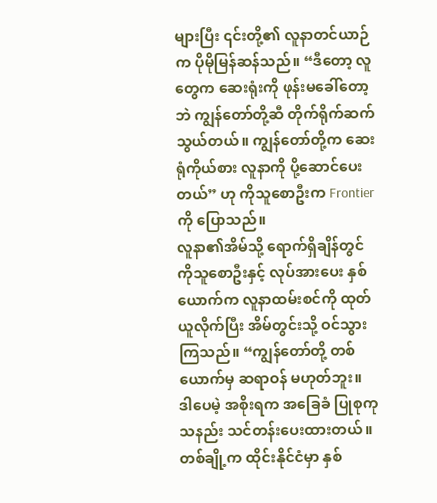များပြီး ၎င်းတို့၏ လူနာတင်ယာဉ်က ပိုမိုမြန်ဆန်သည်။ “ဒီတော့ လူတွေက ဆေးရုံးကို ဖုန်းမခေါ်တော့ဘဲ ကျွန်တော်တို့ဆီ တိုက်ရိုက်ဆက်သွယ်တယ်။ ကျွန်တော်တို့က ဆေးရုံကိုယ်စား လူနာကို ပို့ဆောင်ပေးတယ်” ဟု ကိုသူစောဦးက Frontier ကို ပြောသည်။
လူနာ၏အိမ်သို့ ရောက်ရှိချိန်တွင် ကိုသူစောဦးနှင့် လုပ်အားပေး နှစ်ယောက်က လူနာထမ်းစင်ကို ထုတ်ယူလိုက်ပြီး အိမ်တွင်းသို့ ဝင်သွားကြသည်။ “ကျွန်တော်တို့ တစ်ယောက်မှ ဆရာဝန် မဟုတ်ဘူး။ ဒါပေမဲ့ အစိုးရက အခြေခံ ပြုစုကုသနည်း သင်တန်းပေးထားတယ်။ တစ်ချို့က ထိုင်းနိုင်ငံမှာ နှစ်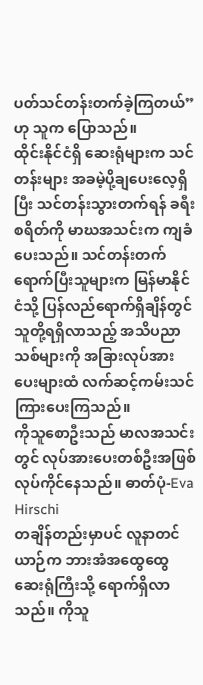ပတ်သင်တန်းတက်ခဲ့ကြတယ်” ဟု သူက ပြောသည်။
ထိုင်းနိုင်ငံရှိ ဆေးရုံများက သင်တန်းများ အခမဲ့ပို့ချပေးလေ့ရှိပြီး သင်တန်းသွားတက်ရန် ခရီးစရိတ်ကို မာဃအသင်းက ကျခံပေးသည်။ သင်တန်းတက်ရောက်ပြီးသူများက မြန်မာနိုင်ငံသို့ ပြန်လည်ရောက်ရှိချိန်တွင် သူတို့ရရှိလာသည့် အသိပညာသစ်များကို အခြားလုပ်အားပေးများထံ လက်ဆင့်ကမ်းသင်ကြားပေးကြသည်။
ကိုသူစောဦးသည် မာလအသင်းတွင် လုပ်အားပေးတစ်ဦးအဖြစ် လုပ်ကိုင်နေသည်။ ဓာတ်ပုံ-Eva Hirschi
တချိန်တည်းမှာပင် လူနာတင်ယာဉ်က ဘားအံအထွေထွေဆေးရုံကြီးသို့ ရောက်ရှိလာသည်။ ကိုသူ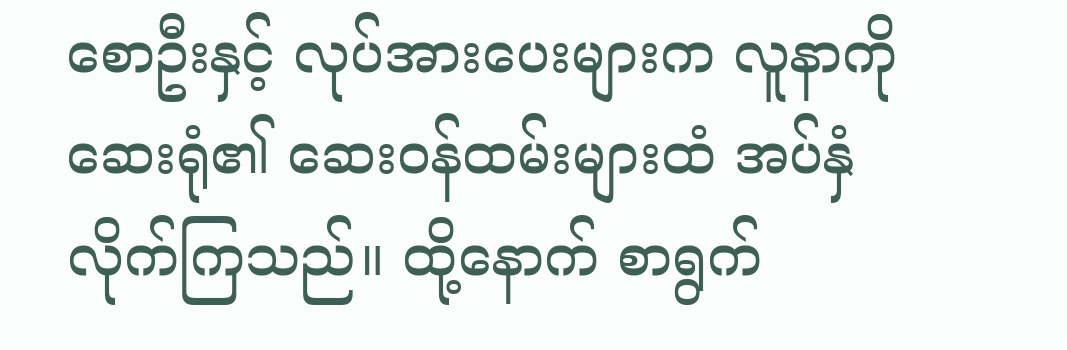စောဦးနှင့် လုပ်အားပေးများက လူနာကို ဆေးရုံ၏ ဆေးဝန်ထမ်းများထံ အပ်နှံလိုက်ကြသည်။ ထို့နောက် စာရွက်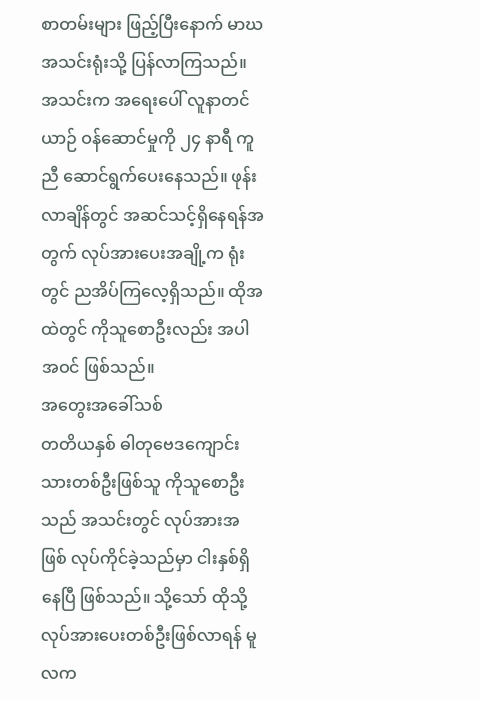စာတမ်းများ ဖြည့်ပြီးနောက် မာဃအသင်းရုံးသို့ ပြန်လာကြသည်။ အသင်းက အရေးပေါ် လူနာတင်ယာဉ် ဝန်ဆောင်မှုကို ၂၄ နာရီ ကူညီ ဆောင်ရွက်ပေးနေသည်။ ဖုန်းလာချိန်တွင် အဆင်သင့်ရှိနေရန်အတွက် လုပ်အားပေးအချို့က ရုံးတွင် ညအိပ်ကြလေ့ရှိသည်။ ထိုအထဲတွင် ကိုသူစောဦးလည်း အပါအဝင် ဖြစ်သည်။
အတွေးအခေါ်သစ်
တတိယနှစ် ဓါတုဗေဒကျောင်းသားတစ်ဦးဖြစ်သူ ကိုသူစောဦးသည် အသင်းတွင် လုပ်အားအဖြစ် လုပ်ကိုင်ခဲ့သည်မှာ ငါးနှစ်ရှိနေပြီ ဖြစ်သည်။ သို့သော် ထိုသို့လုပ်အားပေးတစ်ဦးဖြစ်လာရန် မူလက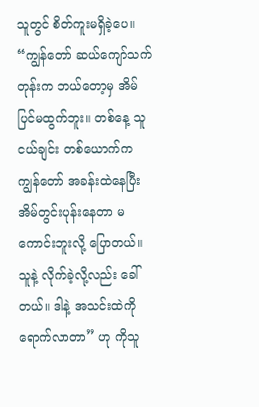သူတွင် စိတ်ကူးမရှိခဲ့ပေ။
“ကျွန်တော် ဆယ်ကျော်သက်တုန်းက ဘယ်တော့မှ အိမ်ပြင်မထွက်ဘူး။ တစ်နေ့ သူငယ်ချင်း တစ်ယောက်က ကျွန်တော် အခန်းထဲနေပြီး အိမ်တွင်းပုန်းနေတာ မကောင်းဘူးလို့ ပြောတယ်။ သူနဲ့ လိုက်ခဲ့လို့လည်း ခေါ်တယ်။ ဒါနဲ့ အသင်းထဲကို ရောက်လာတာ” ဟု ကိုသူ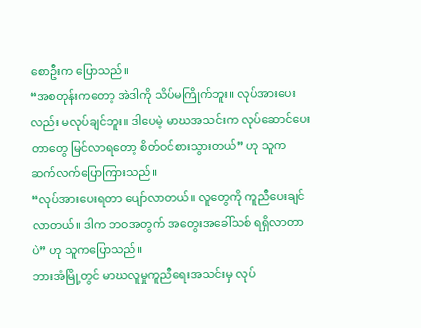စောဦးက ပြောသည်။
“အစတုန်းကတော့ အဲဒါကို သိပ်မကြိုက်ဘူး။ လုပ်အားပေးလည်း မလုပ်ချင်ဘူး။ ဒါပေမဲ့ မာဃအသင်းက လုပ်ဆောင်ပေးတာတွေ မြင်လာရတော့ စိတ်ဝင်စားသွားတယ်” ဟု သူက ဆက်လက်ပြောကြားသည်။
“လုပ်အားပေးရတာ ပျော်လာတယ်။ လူတွေကို ကူညီပေးချင်လာတယ်။ ဒါက ဘဝအတွက် အတွေးအခေါ်သစ် ရရှိလာတာပဲ” ဟု သူကပြောသည်။
ဘားအံမြို့တွင် မာဃလူမှုကူညီရေးအသင်းမှ လုပ်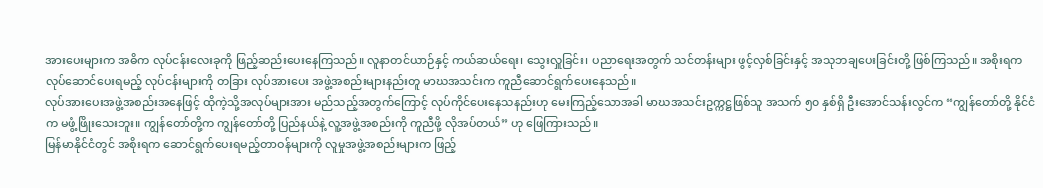အားပေးများက အဓိက လုပ်ငန်းလေးခုကို ဖြည့်ဆည်းပေးနေကြသည်။ လူနာတင်ယာဉ်နှင့် ကယ်ဆယ်ရေး၊ သွေးလှူခြင်း၊ ပညာရေးအတွက် သင်တန်းများ ဖွင့်လှစ်ခြင်းနှင့် အသုဘချပေးခြင်းတို့ ဖြစ်ကြသည်။ အစိုးရက လုပ်ဆောင်ပေးရမည့် လုပ်ငန်းများကို တခြား လုပ်အားပေး အဖွဲ့အစည်းများနည်းတူ မာဃအသင်းက ကူညီဆောင်ရွက်ပေးနေသည်။
လုပ်အားပေးအဖွဲ့အစည်းအနေဖြင့် ထိုကဲ့သို့အလုပ်များအား မည်သည့်အတွက်ကြောင့် လုပ်ကိုင်ပေးနေသနည်းဟု မေးကြည့်သောအခါ မာဃအသင်းဥက္ကဋ္ဌဖြစ်သူ အသက် ၅၀ နှစ်ရှိ ဦးအောင်သန်းလွင်က “ကျွန်တော်တို့ နိုင်ငံက မဖွံ့ဖြိုးသေးဘူး။ ကျွန်တော်တို့က ကျွန်တော်တို့ ပြည်နယ်နဲ့ လူ့အဖွဲ့အစည်းကို ကူညီဖို့ လိုအပ်တယ်” ဟု ဖြေကြားသည်။
မြန်မာနိုင်ငံတွင် အစိုးရက ဆောင်ရွက်ပေးရမည့်တာဝန်များကို လူမှုအဖွဲ့အစည်းများက ဖြည့်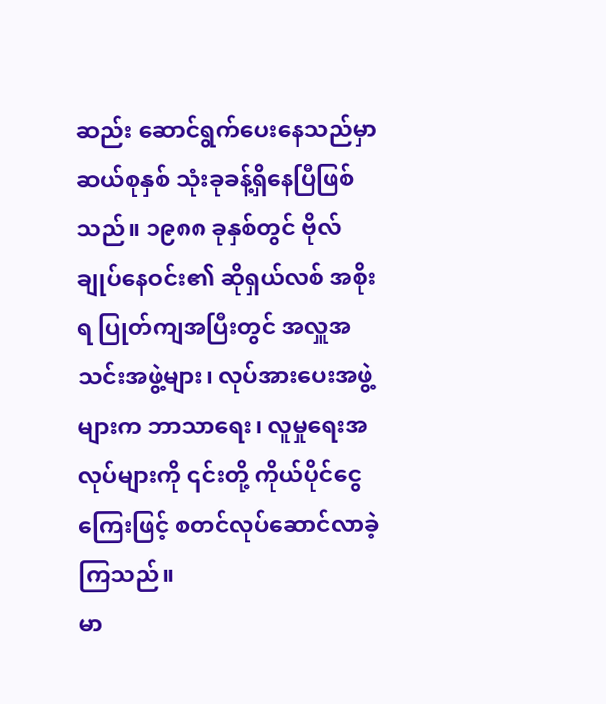ဆည်း ဆောင်ရွက်ပေးနေသည်မှာ ဆယ်စုနှစ် သုံးခုခန့်ရှိနေပြီဖြစ်သည်။ ၁၉၈၈ ခုနှစ်တွင် ဗိုလ်ချုပ်နေဝင်း၏ ဆိုရှယ်လစ် အစိုးရ ပြုတ်ကျအပြီးတွင် အလှူအသင်းအဖွဲ့များ၊ လုပ်အားပေးအဖွဲ့များက ဘာသာရေး၊ လူမှုရေးအလုပ်များကို ၎င်းတို့ ကိုယ်ပိုင်ငွေကြေးဖြင့် စတင်လုပ်ဆောင်လာခဲ့ကြသည်။
မာ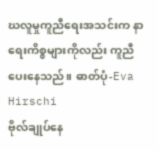ဃလူမှုကူညီရေးအသင်းက နာရေးကိစ္စများကိုလည်း ကူညီပေးနေသည်။ ဓာတ်ပုံ-Eva Hirschi
ဗိုလ်ချုပ်နေ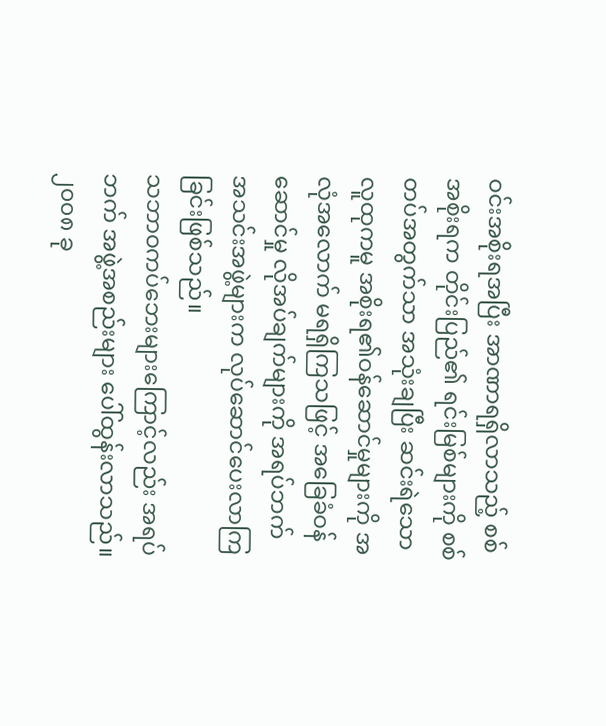ဝင်းအစိုးရအပြီး အာဏာရရှိလာသည့် စစ်အစိုးရက တိုင်းပြည်၏ ရင်းမြစ်များကို စစ်တပ်အတွက်သာ အသုံးချပြီး ဆင်းရဲသောလူထုကမူ အစိုးရ၏ဝန်ဆောင်မှုများကို အလုံအလောက် မရရှိကြသဖြင့် အခြေခံဝန်ဆောင်မှု လိုအပ်ချက်များကို အရပ်ဘက် အသင်းအဖွဲ့များက လုပ်ဆောင်ပေးလာကြခြင်းဖြစ်သည်။
သဘာဝကပ်ဘေးများကြောင့်လည်း အရပ်ဘက် အဖွဲ့အစည်းများ ပေါ်ထွန်းလာသည်။ ၂၀၀၈ ခု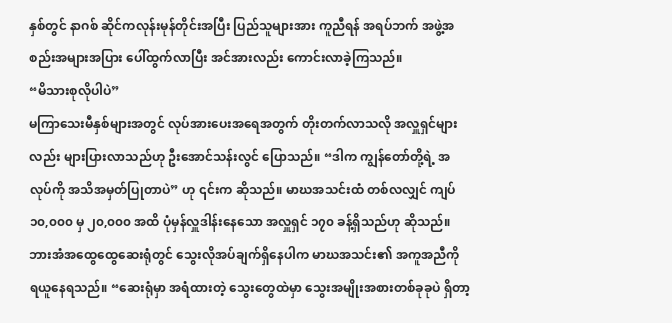နှစ်တွင် နာဂစ် ဆိုင်ကလုန်းမုန်တိုင်းအပြီး ပြည်သူများအား ကူညီရန် အရပ်ဘက် အဖွဲ့အစည်းအများအပြား ပေါ်ထွက်လာပြီး အင်အားလည်း ကောင်းလာခဲ့ကြသည်။
“မိသားစုလိုပါပဲ”
မကြာသေးမီနှစ်များအတွင် လုပ်အားပေးအရေအတွက် တိုးတက်လာသလို အလှူရှင်များလည်း များပြားလာသည်ဟု ဦးအောင်သန်းလွင် ပြောသည်။ “ဒါက ကျွန်တော်တို့ရဲ့ အလုပ်ကို အသိအမှတ်ပြုတာပဲ” ဟု ၎င်းက ဆိုသည်။ မာဃအသင်းထံ တစ်လလျှင် ကျပ် ၁၀,၀၀၀ မှ ၂၀,၀၀၀ အထိ ပုံမှန်လှူဒါန်းနေသော အလှူရှင် ၁၇၀ ခန့်ရှိသည်ဟု ဆိုသည်။
ဘားအံအထွေထွေဆေးရုံတွင် သွေးလိုအပ်ချက်ရှိနေပါက မာဃအသင်း၏ အကူအညီကို ရယူနေရသည်။ “ဆေးရုံမှာ အရံထားတဲ့ သွေးတွေထဲမှာ သွေးအမျိုးအစားတစ်ခုခုပဲ ရှိတာ့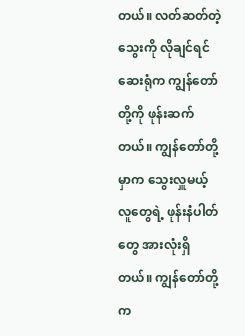တယ်။ လတ်ဆတ်တဲ့သွေးကို လိုချင်ရင် ဆေးရုံက ကျွန်တော်တို့ကို ဖုန်းဆက်တယ်။ ကျွန်တော်တို့မှာက သွေးလှူမယ့် လူတွေရဲ့ ဖုန်းနံပါတ်တွေ အားလုံးရှိတယ်။ ကျွန်တော်တို့က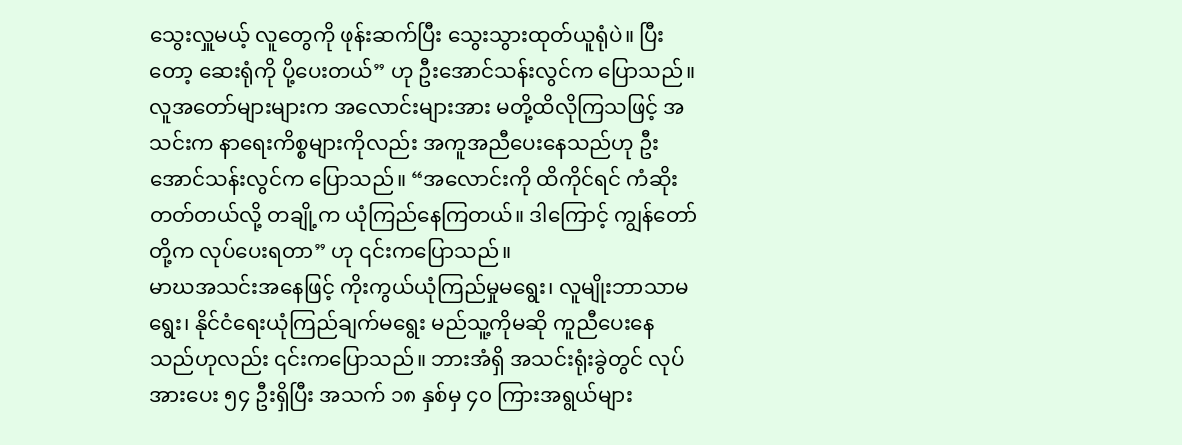သွေးလှူမယ့် လူတွေကို ဖုန်းဆက်ပြီး သွေးသွားထုတ်ယူရုံပဲ။ ပြီးတော့ ဆေးရုံကို ပို့ပေးတယ်” ဟု ဦးအောင်သန်းလွင်က ပြောသည်။
လူအတော်များများက အလောင်းများအား မတို့ထိလိုကြသဖြင့် အသင်းက နာရေးကိစ္စများကိုလည်း အကူအညီပေးနေသည်ဟု ဦးအောင်သန်းလွင်က ပြောသည်။ “အလောင်းကို ထိကိုင်ရင် ကံဆိုးတတ်တယ်လို့ တချို့က ယုံကြည်နေကြတယ်။ ဒါကြောင့် ကျွန်တော်တို့က လုပ်ပေးရတာ” ဟု ၎င်းကပြောသည်။
မာဃအသင်းအနေဖြင့် ကိုးကွယ်ယုံကြည်မှုမရွေး၊ လူမျိုးဘာသာမရွေး၊ နိုင်ငံရေးယုံကြည်ချက်မရွေး မည်သူ့ကိုမဆို ကူညီပေးနေသည်ဟုလည်း ၎င်းကပြောသည်။ ဘားအံရှိ အသင်းရုံးခွဲတွင် လုပ်အားပေး ၅၄ ဦးရှိပြီး အသက် ၁၈ နှစ်မှ ၄၀ ကြားအရွယ်များ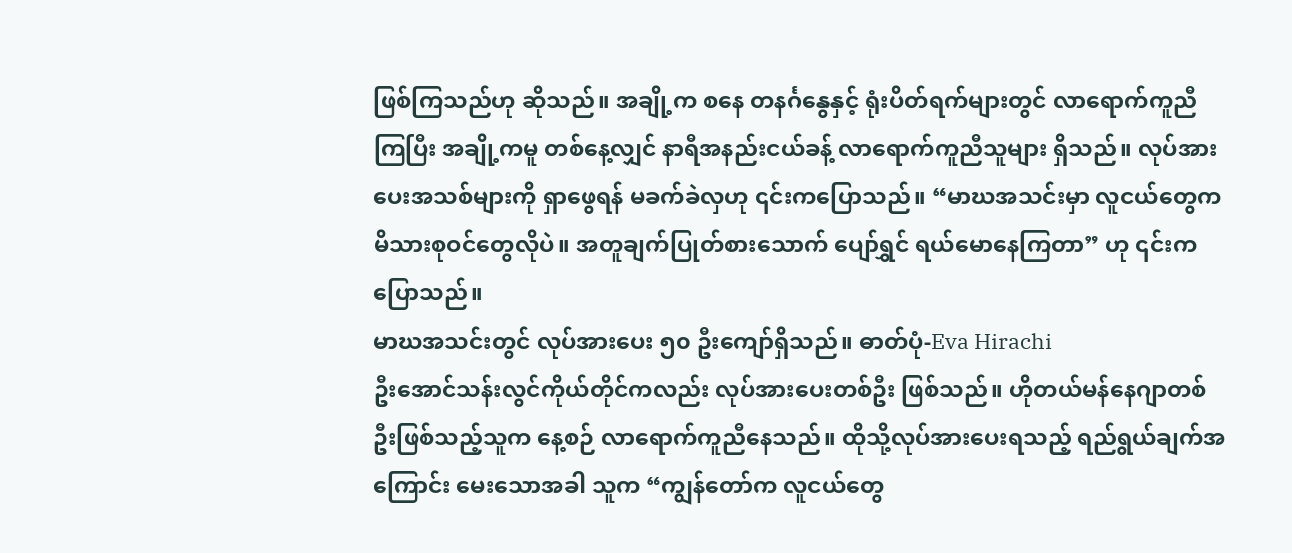ဖြစ်ကြသည်ဟု ဆိုသည်။ အချို့က စနေ တနင်္ဂနွေနှင့် ရုံးပိတ်ရက်များတွင် လာရောက်ကူညီကြပြီး အချို့ကမူ တစ်နေ့လျှင် နာရီအနည်းငယ်ခန့် လာရောက်ကူညီသူများ ရှိသည်။ လုပ်အားပေးအသစ်များကို ရှာဖွေရန် မခက်ခဲလှဟု ၎င်းကပြောသည်။ “မာဃအသင်းမှာ လူငယ်တွေက မိသားစုဝင်တွေလိုပဲ။ အတူချက်ပြုတ်စားသောက် ပျော်ရွှင် ရယ်မောနေကြတာ” ဟု ၎င်းကပြောသည်။
မာဃအသင်းတွင် လုပ်အားပေး ၅၀ ဦးကျော်ရှိသည်။ ဓာတ်ပုံ-Eva Hirachi
ဦးအောင်သန်းလွင်ကိုယ်တိုင်ကလည်း လုပ်အားပေးတစ်ဦး ဖြစ်သည်။ ဟိုတယ်မန်နေဂျာတစ်ဦးဖြစ်သည့်သူက နေ့စဉ် လာရောက်ကူညီနေသည်။ ထိုသို့လုပ်အားပေးရသည့် ရည်ရွယ်ချက်အကြောင်း မေးသောအခါ သူက “ကျွန်တော်က လူငယ်တွေ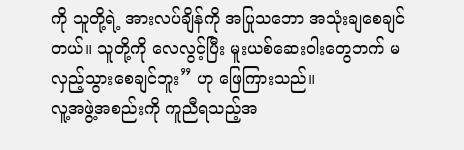ကို သူတို့ရဲ့ အားလပ်ချိန်ကို အပြုသဘော အသုံးချစေချင်တယ်။ သူတို့ကို လေလွင့်ပြီး မူးယစ်ဆေးဝါးတွေဘက် မလှည့်သွားစေချင်ဘူး” ဟု ဖြေကြားသည်။
လူ့အဖွဲ့အစည်းကို ကူညီရသည့်အ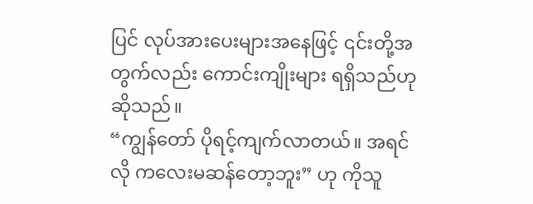ပြင် လုပ်အားပေးများအနေဖြင့် ၎င်းတို့အတွက်လည်း ကောင်းကျိုးများ ရရှိသည်ဟု ဆိုသည်။
“ကျွန်တော် ပိုရင့်ကျက်လာတယ်။ အရင်လို ကလေးမဆန်တော့ဘူး” ဟု ကိုသူ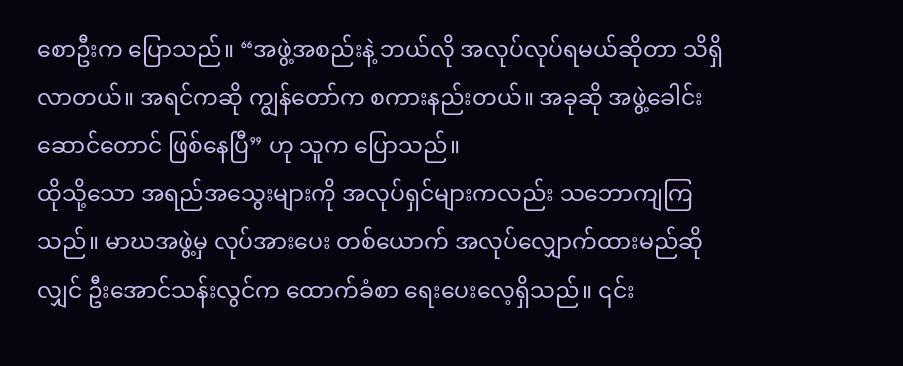စောဦးက ပြောသည်။ “အဖွဲ့အစည်းနဲ့ ဘယ်လို အလုပ်လုပ်ရမယ်ဆိုတာ သိရှိလာတယ်။ အရင်ကဆို ကျွန်တော်က စကားနည်းတယ်။ အခုဆို အဖွဲ့ခေါင်းဆောင်တောင် ဖြစ်နေပြီ” ဟု သူက ပြောသည်။
ထိုသို့သော အရည်အသွေးများကို အလုပ်ရှင်များကလည်း သဘောကျကြသည်။ မာဃအဖွဲ့မှ လုပ်အားပေး တစ်ယောက် အလုပ်လျှောက်ထားမည်ဆိုလျှင် ဦးအောင်သန်းလွင်က ထောက်ခံစာ ရေးပေးလေ့ရှိသည်။ ၎င်း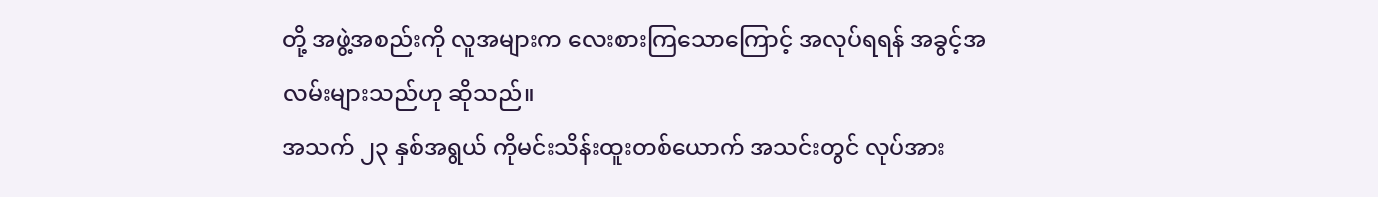တို့ အဖွဲ့အစည်းကို လူအများက လေးစားကြသောကြောင့် အလုပ်ရရန် အခွင့်အလမ်းများသည်ဟု ဆိုသည်။
အသက် ၂၃ နှစ်အရွယ် ကိုမင်းသိန်းထူးတစ်ယောက် အသင်းတွင် လုပ်အား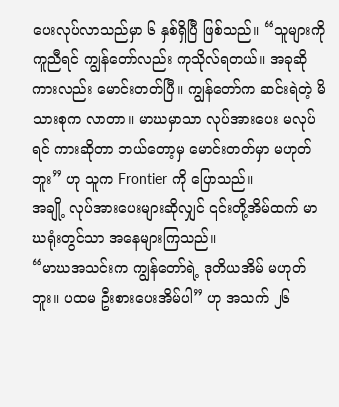ပေးလုပ်လာသည်မှာ ၆ နှစ်ရှိပြီ ဖြစ်သည်။ “သူများကို ကူညီရင် ကျွန်တော်လည်း ကုသိုလ်ရတယ်။ အခုဆို ကားလည်း မောင်းတတ်ပြီ။ ကျွန်တော်က ဆင်းရဲတဲ့ မိသားစုက လာတာ။ မာဃမှာသာ လုပ်အားပေး မလုပ်ရင် ကားဆိုတာ ဘယ်တော့မှ မောင်းတတ်မှာ မဟုတ်ဘူး” ဟု သူက Frontier ကို ပြောသည်။
အချို့ လုပ်အားပေးများဆိုလျှင် ၎င်းတို့အိမ်ထက် မာဃရုံးတွင်သာ အနေများကြသည်။
“မာဃအသင်းက ကျွန်တော်ရဲ့ ဒုတိယအိမ် မဟုတ်ဘူး။ ပထမ ဦးစားပေးအိမ်ပါ” ဟု အသက် ၂၆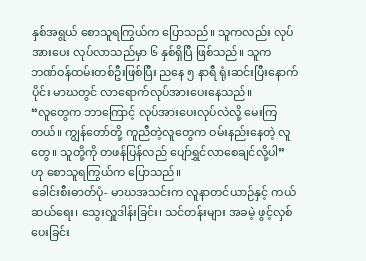နှစ်အရွယ် စောသူရကြွယ်က ပြောသည်။ သူကလည်း လုပ်အားပေး လုပ်လာသည်မှာ ၆ နှစ်ရှိပြီ ဖြစ်သည်။ သူက ဘဏ်ဝန်ထမ်းတစ်ဦးဖြစ်ပြီး ညနေ ၅ နာရီ ရုံးဆင်းပြီးနောက်ပိုင်း မာဃတွင် လာရောက်လုပ်အားပေးနေသည်။
“လူတွေက ဘာကြောင့် လုပ်အားပေးလုပ်လဲလို့ မေးကြတယ်။ ကျွန်တော်တို့ ကူညီတဲ့လူတွေက ဝမ်းနည်းနေတဲ့ လူတွေ။ သူတို့ကို တဖန်ပြန်လည် ပျော်ရွှင်လာစေချင်လို့ပါ” ဟု စောသူရကြွယ်က ပြောသည်။
ခေါင်းစီးဓာတ်ပုံ- မာဃအသင်းက လူနာတင်ယာဉ်နှင့် ကယ်ဆယ်ရေး၊ သွေးလှူဒါန်းခြင်း၊ သင်တန်းများ အခမဲ့ ဖွင့်လှစ်ပေးခြင်း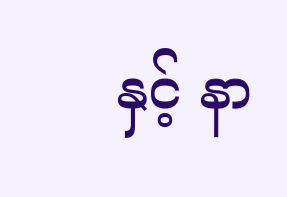နှင့် နာ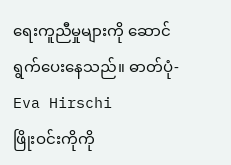ရေးကူညီမှုများကို ဆောင်ရွက်ပေးနေသည်။ ဓာတ်ပုံ- Eva Hirschi
ဖြိုးဝင်းကိုကို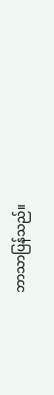ဘာသာပြန်သည်။